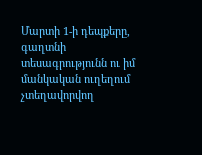Մարտի 1-ի դեպքերը, գաղտնի տեսագրությունն ու իմ մանկական ուղեղում չտեղավորվող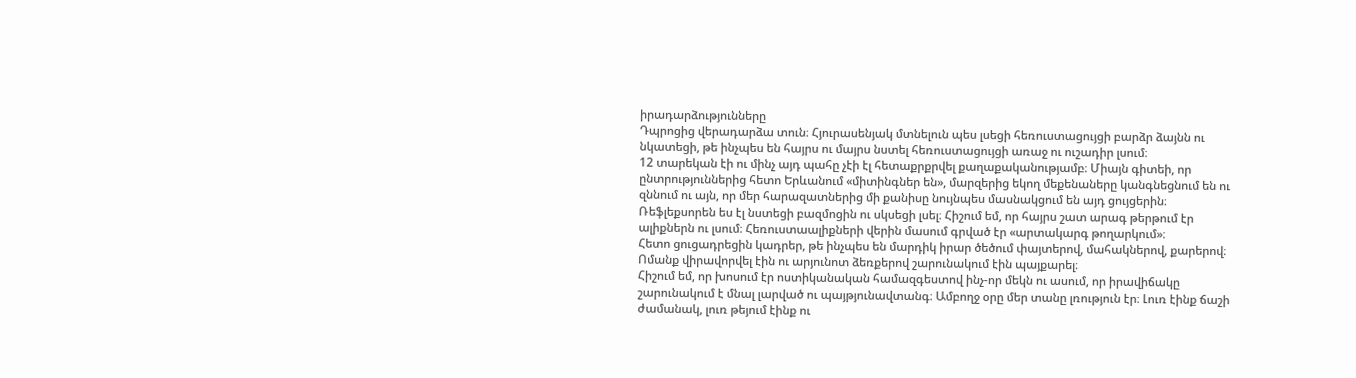իրադարձությունները
Դպրոցից վերադարձա տուն։ Հյուրասենյակ մտնելուն պես լսեցի հեռուստացույցի բարձր ձայնն ու նկատեցի, թե ինչպես են հայրս ու մայրս նստել հեռուստացույցի առաջ ու ուշադիր լսում։
12 տարեկան էի ու մինչ այդ պահը չէի էլ հետաքրքրվել քաղաքականությամբ։ Միայն գիտեի, որ ընտրություններից հետո Երևանում «միտինգներ են», մարզերից եկող մեքենաները կանգնեցնում են ու զննում ու այն, որ մեր հարազատներից մի քանիսը նույնպես մասնակցում են այդ ցույցերին։
Ռեֆլեքսորեն ես էլ նստեցի բազմոցին ու սկսեցի լսել։ Հիշում եմ, որ հայրս շատ արագ թերթում էր ալիքներն ու լսում։ Հեռուստաալիքների վերին մասում գրված էր «արտակարգ թողարկում»։
Հետո ցուցադրեցին կադրեր, թե ինչպես են մարդիկ իրար ծեծում փայտերով, մահակներով, քարերով։ Ոմանք վիրավորվել էին ու արյունոտ ձեռքերով շարունակում էին պայքարել։
Հիշում եմ, որ խոսում էր ոստիկանական համազգեստով ինչ-որ մեկն ու ասում, որ իրավիճակը շարունակում է մնալ լարված ու պայթյունավտանգ։ Ամբողջ օրը մեր տանը լռություն էր։ Լուռ էինք ճաշի ժամանակ, լուռ թեյում էինք ու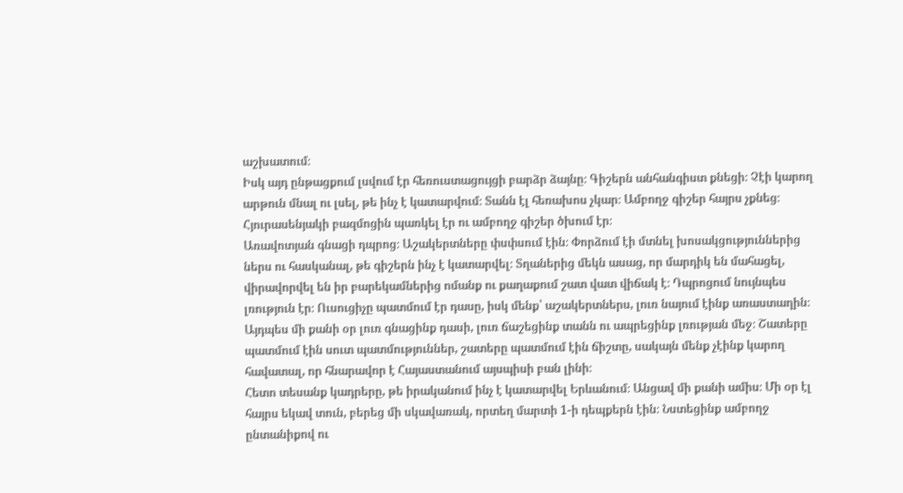աշխատում։
Իսկ այդ ընթացքում լսվում էր հեռուստացույցի բարձր ձայնը։ Գիշերն անհանգիստ քնեցի։ Չէի կարող արթուն մնալ ու լսել, թե ինչ է կատարվում։ Տանն էլ հեռախոս չկար։ Ամբողջ գիշեր հայրս չքնեց։ Հյուրասենյակի բազմոցին պառկել էր ու ամբողջ գիշեր ծխում էր։
Առավոտյան գնացի դպրոց։ Աշակերտները փսփսում էին։ Փորձում էի մտնել խոսակցություններից ներս ու հասկանալ, թե գիշերն ինչ է կատարվել։ Տղաներից մեկն ասաց, որ մարդիկ են մահացել, վիրավորվել են իր բարեկամներից ոմանք ու քաղաքում շատ վատ վիճակ է։ Դպրոցում նույնպես լռություն էր։ Ուսուցիչը պատմում էր դասը, իսկ մենք՝ աշակերտներս, լուռ նայում էինք առաստաղին։
Այդպես մի քանի օր լուռ գնացինք դասի, լուռ ճաշեցինք տանն ու ապրեցինք լռության մեջ։ Շատերը պատմում էին սուտ պատմություններ, շատերը պատմում էին ճիշտը, սակայն մենք չէինք կարող հավատալ, որ հնարավոր է Հայաստանում այսպիսի բան լինի։
Հետո տեսանք կադրերը, թե իրականում ինչ է կատարվել Երևանում։ Անցավ մի քանի ամիս։ Մի օր էլ հայրս եկավ տուն, բերեց մի սկավառակ, որտեղ մարտի 1-ի դեպքերն էին։ Նստեցինք ամբողջ ընտանիքով ու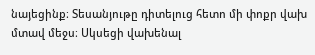նայեցինք։ Տեսանյութը դիտելուց հետո մի փոքր վախ մտավ մեջս։ Սկսեցի վախենալ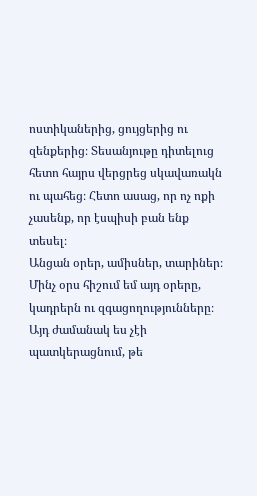ոստիկաներից, ցույցերից ու զենքերից։ Տեսանյութը դիտելուց հետո հայրս վերցրեց սկավառակն ու պահեց։ Հետո ասաց, որ ոչ ոքի չասենք, որ էսպիսի բան ենք տեսել։
Անցան օրեր, ամիսներ, տարիներ։ Մինչ օրս հիշում եմ այդ օրերը, կադրերն ու զգացողությունները։ Այդ ժամանակ ես չէի պատկերացնում, թե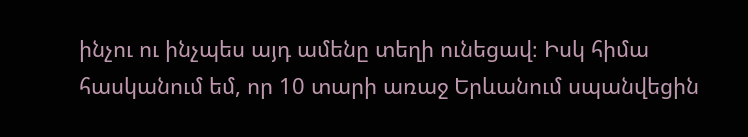ինչու ու ինչպես այդ ամենը տեղի ունեցավ։ Իսկ հիմա հասկանում եմ, որ 10 տարի առաջ Երևանում սպանվեցին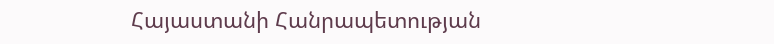Հայաստանի Հանրապետության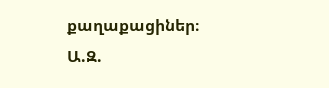քաղաքացիներ։
Ա.Զ.